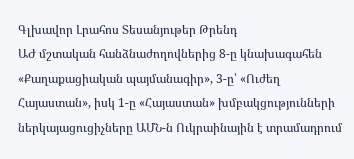Գլխավոր Լրահոս Տեսանյութեր Թրենդ
ԱԺ մշտական հանձնաժողովներից 8-ը կնախագահեն «Քաղաքացիական պայմանագիր», 3-ը՝ «Ուժեղ Հայաստան», իսկ 1-ը «Հայաստան» խմբակցությունների ներկայացուցիչները ԱՄՆ-ն Ուկրաինային է տրամադրում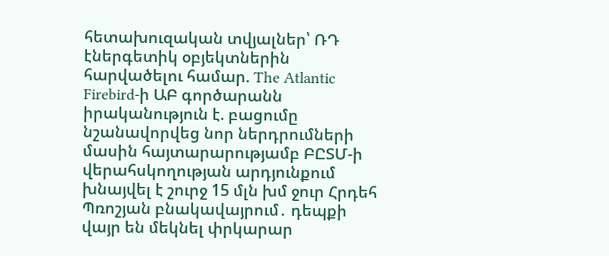հետախուզական տվյալներ՝ ՌԴ էներգետիկ օբյեկտներին հարվածելու համար. The Atlantic Firebird-ի ԱԲ գործարանն իրականություն է. բացումը նշանավորվեց նոր ներդրումների մասին հայտարարությամբ ԲԸՏՄ-ի վերահսկողության արդյունքում խնայվել է շուրջ 15 մլն խմ ջուր Հրդեհ Պռոշյան բնակավայրում․ դեպքի վայր են մեկնել փրկարար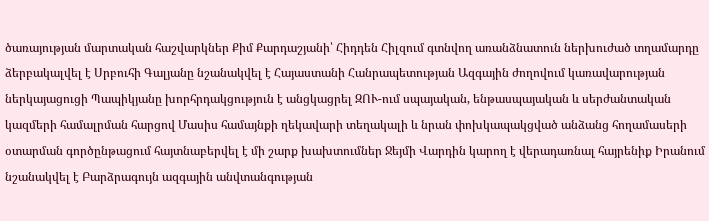ծառայության մարտական հաշվարկներ Քիմ Քարդաշյանի՝ Հիդդեն Հիլզում գտնվող առանձնատուն ներխուժած տղամարդը ձերբակալվել է Սրբուհի Գալյանը նշանակվել է Հայաստանի Հանրապետության Ազգային ժողովում կառավարության ներկայացուցի Պապիկյանը խորհրդակցություն է անցկացրել ԶՈՒ-ում սպայական, ենթասպայական և սերժանտական կազմերի համալրման հարցով Մասիս համայնքի ղեկավարի տեղակալի և նրան փոխկապակցված անձանց հողամասերի օտարման գործընթացում հայտնաբերվել է մի շարք խախտումներ Ջեյմի Վարդին կարող է վերադառնալ հայրենիք Իրանում նշանակվել է Բարձրագույն ազգային անվտանգության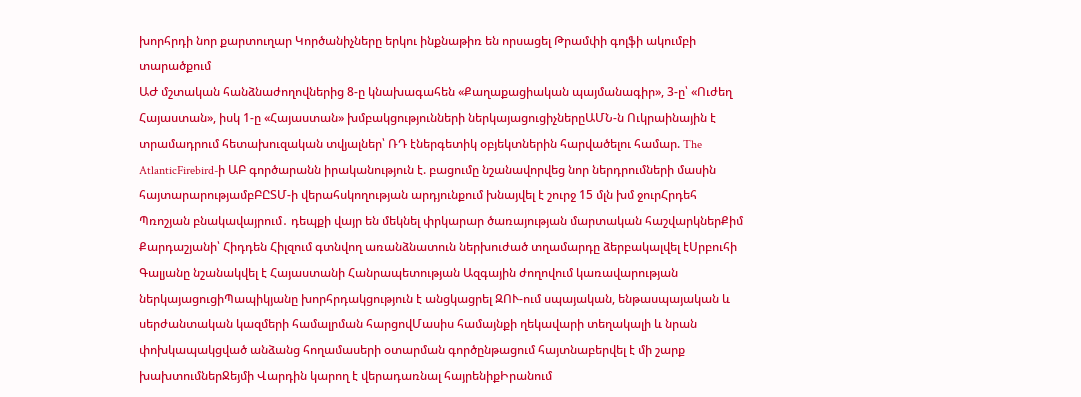խորհրդի նոր քարտուղար Կործանիչները երկու ինքնաթիռ են որսացել Թրամփի գոլֆի ակումբի տարածքում
ԱԺ մշտական հանձնաժողովներից 8-ը կնախագահեն «Քաղաքացիական պայմանագիր», 3-ը՝ «Ուժեղ Հայաստան», իսկ 1-ը «Հայաստան» խմբակցությունների ներկայացուցիչներըԱՄՆ-ն Ուկրաինային է տրամադրում հետախուզական տվյալներ՝ ՌԴ էներգետիկ օբյեկտներին հարվածելու համար. The AtlanticFirebird-ի ԱԲ գործարանն իրականություն է. բացումը նշանավորվեց նոր ներդրումների մասին հայտարարությամբԲԸՏՄ-ի վերահսկողության արդյունքում խնայվել է շուրջ 15 մլն խմ ջուրՀրդեհ Պռոշյան բնակավայրում․ դեպքի վայր են մեկնել փրկարար ծառայության մարտական հաշվարկներՔիմ Քարդաշյանի՝ Հիդդեն Հիլզում գտնվող առանձնատուն ներխուժած տղամարդը ձերբակալվել էՍրբուհի Գալյանը նշանակվել է Հայաստանի Հանրապետության Ազգային ժողովում կառավարության ներկայացուցիՊապիկյանը խորհրդակցություն է անցկացրել ԶՈՒ-ում սպայական, ենթասպայական և սերժանտական կազմերի համալրման հարցովՄասիս համայնքի ղեկավարի տեղակալի և նրան փոխկապակցված անձանց հողամասերի օտարման գործընթացում հայտնաբերվել է մի շարք խախտումներՋեյմի Վարդին կարող է վերադառնալ հայրենիքԻրանում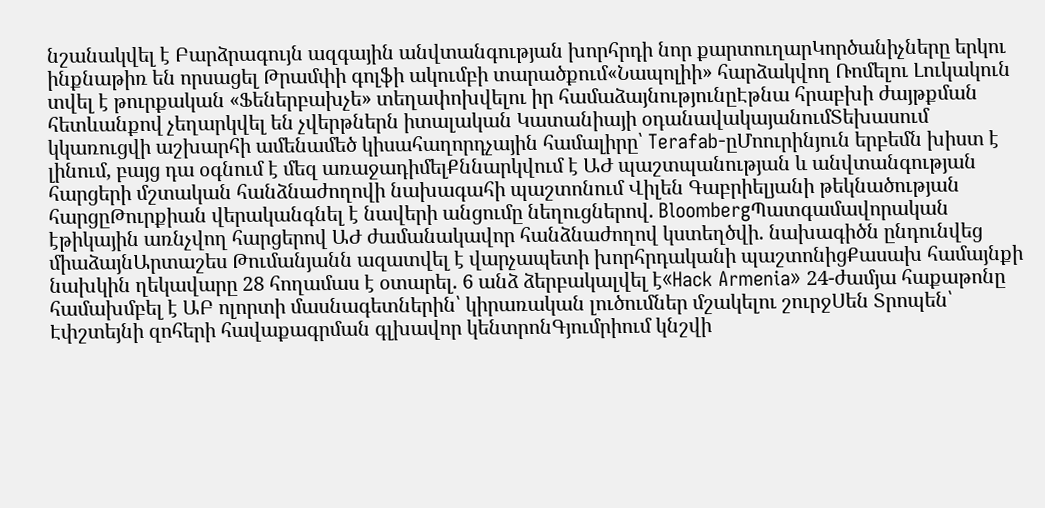նշանակվել է Բարձրագույն ազգային անվտանգության խորհրդի նոր քարտուղարԿործանիչները երկու ինքնաթիռ են որսացել Թրամփի գոլֆի ակումբի տարածքում«Նապոլիի» հարձակվող Ռոմելու Լուկակուն տվել է թուրքական «Ֆեներբախչե» տեղափոխվելու իր համաձայնությունըԷթնա հրաբխի ժայթքման հետևանքով չեղարկվել են չվերթներն իտալական Կատանիայի օդանավակայանումՏեխասում կկառուցվի աշխարհի ամենամեծ կիսահաղորդչային համալիրը՝ Terafab-ըՄոուրինյուն երբեմն խիստ է լինում, բայց դա օգնում է մեզ առաջադիմելՔննարկվում է ԱԺ պաշտպանության և անվտանգության հարցերի մշտական հանձնաժողովի նախագահի պաշտոնում Վիլեն Գաբրիելյանի թեկնածության հարցըԹուրքիան վերականգնել է նավերի անցումը նեղուցներով. BloombergՊատգամավորական էթիկային առնչվող հարցերով ԱԺ ժամանակավոր հանձնաժողով կստեղծվի. նախագիծն ընդունվեց միաձայնԱրտաշես Թումանյանն ազատվել է վարչապետի խորհրդականի պաշտոնիցՔասախ համայնքի նախկին ղեկավարը 28 հողամաս է օտարել. 6 անձ ձերբակալվել է«Hack Armenia» 24-ժամյա հաքաթոնը համախմբել է ԱԲ ոլորտի մասնագետներին՝ կիրառական լուծումներ մշակելու շուրջՍեն Տրոպեն՝ Էփշտեյնի զոհերի հավաքագրման գլխավոր կենտրոնԳյումրիում կնշվի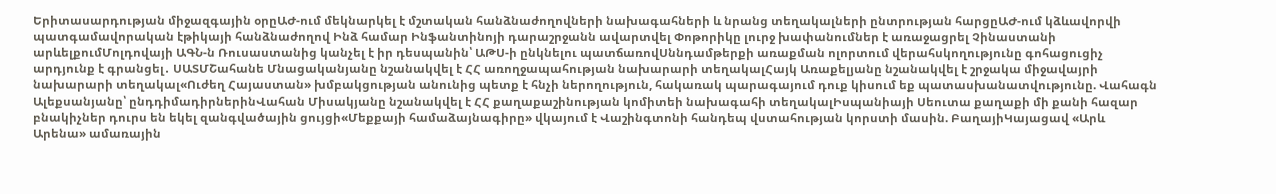Երիտասարդության միջազգային օրըԱԺ-ում մեկնարկել է մշտական հանձնաժողովների նախագահների և նրանց տեղակալների ընտրության հարցըԱԺ-ում կձևավորվի պատգամավորական էթիկայի հանձնաժողով Ինձ համար Ինֆանտինոյի դարաշրջանն ավարտվել Փոթորիկը լուրջ խափանումներ է առաջացրել Չինաստանի արևելքումՄոլդովայի ԱԳՆ-ն Ռուսաստանից կանչել է իր դեսպանին՝ ԱԹՍ-ի ընկնելու պատճառովՍննդամթերքի առաքման ոլորտում վերահսկողությունը գոհացուցիչ արդյունք է գրանցել․ ՍԱՏՄՇահանե Մնացականյանը նշանակվել է ՀՀ առողջապահության նախարարի տեղակալՀայկ Առաքելյանը նշանակվել է շրջակա միջավայրի նախարարի տեղակալ«Ուժեղ Հայաստան» խմբակցության անունից պետք է հնչի ներողություն, հակառակ պարագայում դուք կիսում եք պատասխանատվությունը. Վահագն Ալեքսանյանը՝ ընդդիմադիրներինՎահան Միսակյանը նշանակվել է ՀՀ քաղաքաշինության կոմիտեի նախագահի տեղակալԻսպանիայի Սեուտա քաղաքի մի քանի հազար բնակիչներ դուրս են եկել զանգվածային ցույցի«Մեքքայի համաձայնագիրը» վկայում է Վաշինգտոնի հանդեպ վստահության կորստի մասին. ԲաղայիԿայացավ «Արև Արենա» ամառային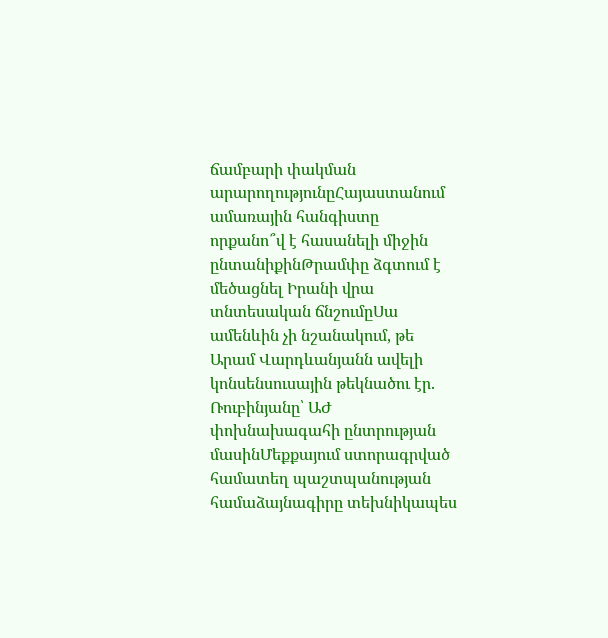ճամբարի փակման արարողությունըՀայաստանում ամառային հանգիստը որքանո՞վ է հասանելի միջին ընտանիքինԹրամփը ձգտում է մեծացնել Իրանի վրա տնտեսական ճնշումըՍա ամենևին չի նշանակում, թե Արամ Վարդևանյանն ավելի կոնսենսուսային թեկնածու էր. Ռուբինյանը՝ ԱԺ փոխնախագահի ընտրության մասինՄեքքայում ստորագրված համատեղ պաշտպանության համաձայնագիրը տեխնիկապես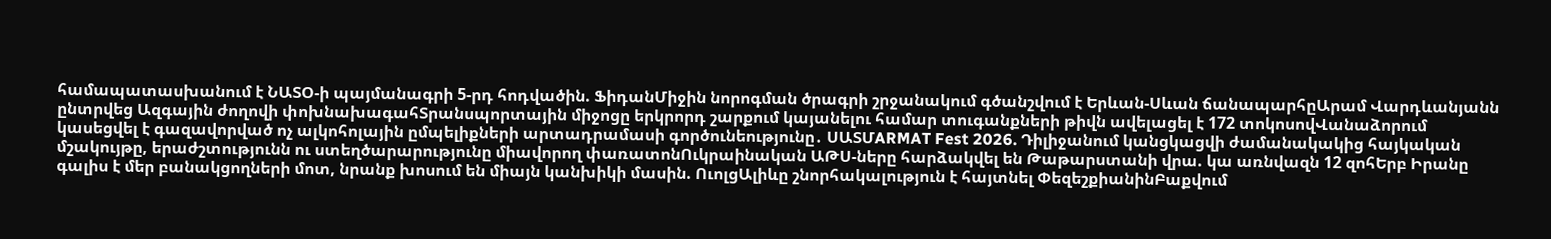համապատասխանում է ՆԱՏՕ-ի պայմանագրի 5-րդ հոդվածին. ՖիդանՄիջին նորոգման ծրագրի շրջանակում գծանշվում է Երևան-Սևան ճանապարհըԱրամ Վարդևանյանն ընտրվեց Ազգային ժողովի փոխնախագահՏրանսպորտային միջոցը երկրորդ շարքում կայանելու համար տուգանքների թիվն ավելացել է 172 տոկոսովՎանաձորում կասեցվել է գազավորված ոչ ալկոհոլային ըմպելիքների արտադրամասի գործունեությունը․ ՍԱՏՄARMAT Fest 2026. Դիլիջանում կանցկացվի ժամանակակից հայկական մշակույթը, երաժշտությունն ու ստեղծարարությունը միավորող փառատոնՈւկրաինական ԱԹՍ-ները հարձակվել են Թաթարստանի վրա. կա առնվազն 12 զոհԵրբ Իրանը գալիս է մեր բանակցողների մոտ, նրանք խոսում են միայն կանխիկի մասին. ՈւոլցԱլիևը շնորհակալություն է հայտնել ՓեզեշքիանինԲաքվում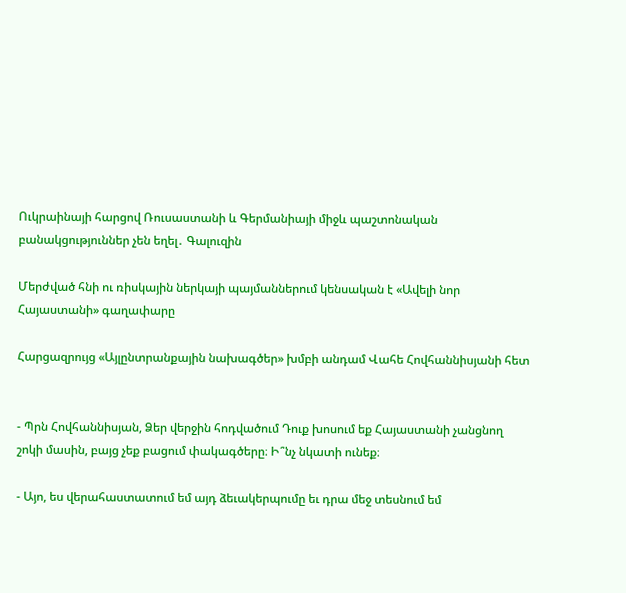Ուկրաինայի հարցով Ռուսաստանի և Գերմանիայի միջև պաշտոնական բանակցություններ չեն եղել․ Գալուզին

Մերժված հնի ու ռիսկային ներկայի պայմաններում կենսական է «Ավելի նոր Հայաստանի» գաղափարը

Հարցազրույց «Այլընտրանքային նախագծեր» խմբի անդամ Վահե Հովհաննիսյանի հետ


- Պրն Հովհաննիսյան, Ձեր վերջին հոդվածում Դուք խոսում եք Հայաստանի չանցնող շոկի մասին, բայց չեք բացում փակագծերը։ Ի՞նչ նկատի ունեք։

- Այո, ես վերահաստատում եմ այդ ձեւակերպումը եւ դրա մեջ տեսնում եմ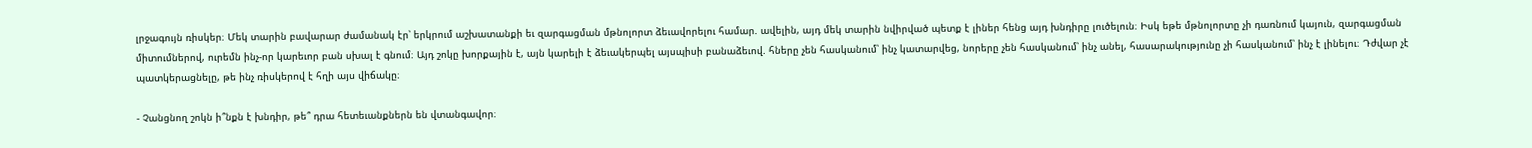լրջագույն ռիսկեր։ Մեկ տարին բավարար ժամանակ էր՝ երկրում աշխատանքի եւ զարգացման մթնոլորտ ձեւավորելու համար. ավելին, այդ մեկ տարին նվիրված պետք է լիներ հենց այդ խնդիրը լուծելուն։ Իսկ եթե մթնոլորտը չի դառնում կայուն, զարգացման միտումներով, ուրեմն ինչ-որ կարեւոր բան սխալ է գնում։ Այդ շոկը խորքային է, այն կարելի է ձեւակերպել այսպիսի բանաձեւով. հները չեն հասկանում՝ ինչ կատարվեց, նորերը չեն հասկանում՝ ինչ անել, հասարակությունը չի հասկանում՝ ինչ է լինելու։ Դժվար չէ պատկերացնելը, թե ինչ ռիսկերով է հղի այս վիճակը։

- Չանցնող շոկն ի՞նքն է խնդիր, թե՞ դրա հետեւանքներն են վտանգավոր։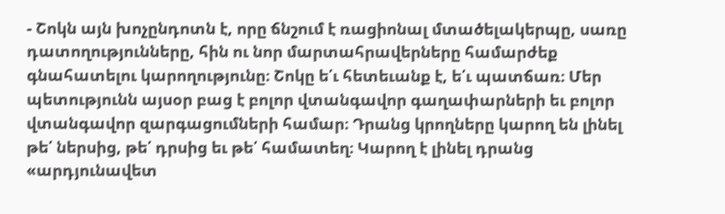- Շոկն այն խոչընդոտն է, որը ճնշում է ռացիոնալ մտածելակերպը, սառը դատողությունները, հին ու նոր մարտահրավերները համարժեք գնահատելու կարողությունը։ Շոկը ե՛ւ հետեւանք է, ե՛ւ պատճառ։ Մեր պետությունն այսօր բաց է բոլոր վտանգավոր գաղափարների եւ բոլոր վտանգավոր զարգացումների համար։ Դրանց կրողները կարող են լինել թե՛ ներսից, թե՛ դրսից եւ թե՛ համատեղ։ Կարող է լինել դրանց «արդյունավետ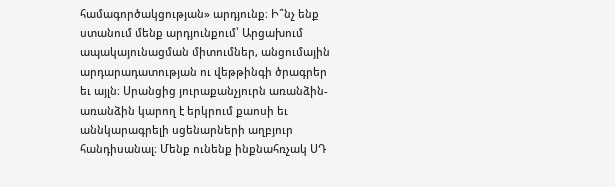համագործակցության» արդյունք։ Ի՞նչ ենք ստանում մենք արդյունքում՝ Արցախում ապակայունացման միտումներ, անցումային արդարադատության ու վեթթինգի ծրագրեր եւ այլն։ Սրանցից յուրաքանչյուրն առանձին-առանձին կարող է երկրում քաոսի եւ աննկարագրելի սցենարների աղբյուր հանդիսանալ։ Մենք ունենք ինքնահռչակ ՍԴ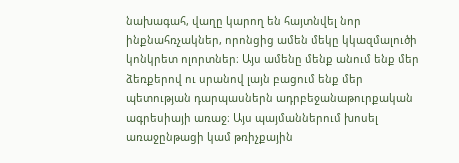նախագահ, վաղը կարող են հայտնվել նոր ինքնահռչակներ, որոնցից ամեն մեկը կկազմալուծի կոնկրետ ոլորտներ։ Այս ամենը մենք անում ենք մեր ձեռքերով ու սրանով լայն բացում ենք մեր պետության դարպասներն ադրբեջանաթուրքական ագրեսիայի առաջ։ Այս պայմաններում խոսել առաջընթացի կամ թռիչքային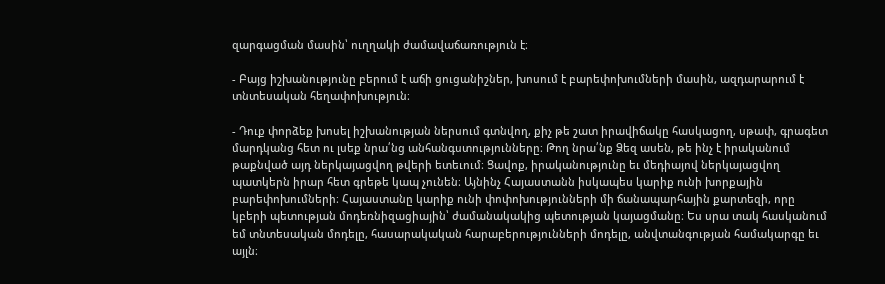զարգացման մասին՝ ուղղակի ժամավաճառություն է։

- Բայց իշխանությունը բերում է աճի ցուցանիշներ, խոսում է բարեփոխումների մասին, ազդարարում է տնտեսական հեղափոխություն։

- Դուք փորձեք խոսել իշխանության ներսում գտնվող, քիչ թե շատ իրավիճակը հասկացող, սթափ, գրագետ մարդկանց հետ ու լսեք նրա՛նց անհանգստությունները։ Թող նրա՛նք Ձեզ ասեն, թե ինչ է իրականում թաքնված այդ ներկայացվող թվերի ետեւում։ Ցավոք, իրականությունը եւ մեդիայով ներկայացվող պատկերն իրար հետ գրեթե կապ չունեն։ Այնինչ Հայաստանն իսկապես կարիք ունի խորքային բարեփոխումների։ Հայաստանը կարիք ունի փոփոխությունների մի ճանապարհային քարտեզի, որը կբերի պետության մոդեռնիզացիային՝ ժամանակակից պետության կայացմանը։ Ես սրա տակ հասկանում եմ տնտեսական մոդելը, հասարակական հարաբերությունների մոդելը, անվտանգության համակարգը եւ այլն։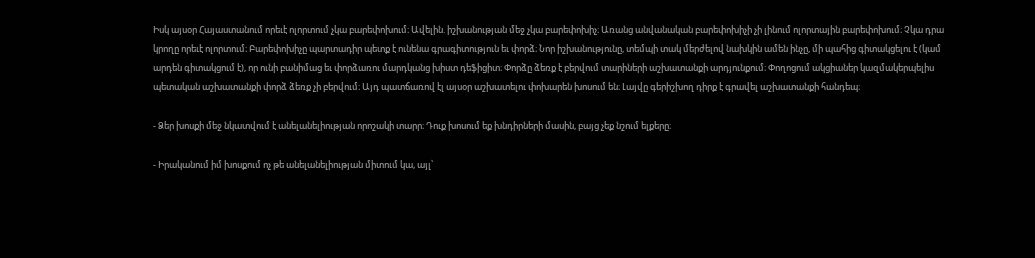Իսկ այսօր Հայաստանում որեւէ ոլորտում չկա բարեփոխում։ Ավելին. իշխանության մեջ չկա բարեփոխիչ։ Առանց անվանական բարեփոխիչի չի լինում ոլորտային բարեփոխում։ Չկա դրա կրողը որեւէ ոլորտում։ Բարեփոխիչը պարտադիր պետք է ունենա գրագիտություն եւ փորձ։ Նոր իշխանությունը, տեմպի տակ մերժելով նախկին ամեն ինչը, մի պահից գիտակցելու է (կամ արդեն գիտակցում է), որ ունի բանիմաց եւ փորձառու մարդկանց խիստ դեֆիցիտ։ Փորձը ձեռք է բերվում տարիների աշխատանքի արդյունքում։ Փողոցում ակցիաներ կազմակերպելիս պետական աշխատանքի փորձ ձեռք չի բերվում։ Այդ պատճառով էլ այսօր աշխատելու փոխարեն խոսում են։ Լայվը գերիշխող դիրք է գրավել աշխատանքի հանդեպ։

- Ձեր խոսքի մեջ նկատվում է անելանելիության որոշակի տարր։ Դուք խոսում եք խնդիրների մասին, բայց չեք նշում ելքերը։

- Իրականում իմ խոսքում ոչ թե անելանելիության միտում կա, այլ՝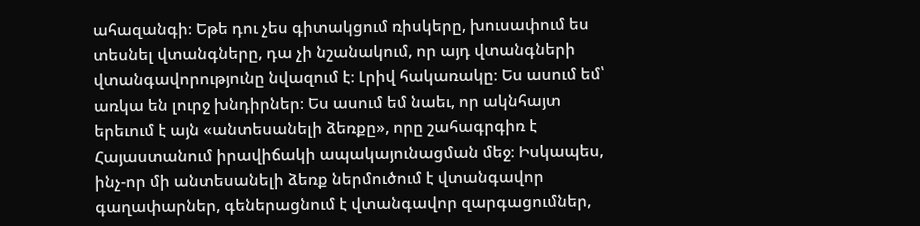ահազանգի։ Եթե դու չես գիտակցում ռիսկերը, խուսափում ես տեսնել վտանգները, դա չի նշանակում, որ այդ վտանգների վտանգավորությունը նվազում է։ Լրիվ հակառակը։ Ես ասում եմ՝ առկա են լուրջ խնդիրներ։ Ես ասում եմ նաեւ, որ ակնհայտ երեւում է այն «անտեսանելի ձեռքը», որը շահագրգիռ է Հայաստանում իրավիճակի ապակայունացման մեջ։ Իսկապես, ինչ-որ մի անտեսանելի ձեռք ներմուծում է վտանգավոր գաղափարներ, գեներացնում է վտանգավոր զարգացումներ,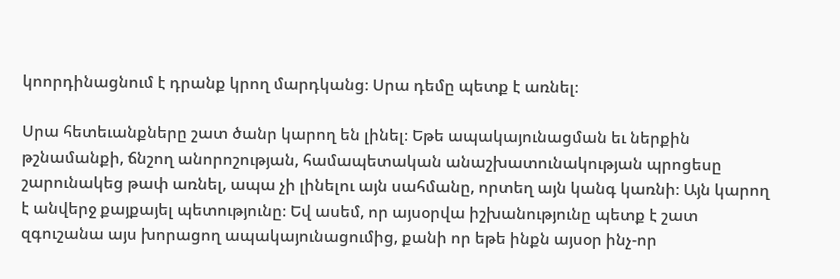կոորդինացնում է դրանք կրող մարդկանց։ Սրա դեմը պետք է առնել։

Սրա հետեւանքները շատ ծանր կարող են լինել։ Եթե ապակայունացման եւ ներքին թշնամանքի, ճնշող անորոշության, համապետական անաշխատունակության պրոցեսը շարունակեց թափ առնել, ապա չի լինելու այն սահմանը, որտեղ այն կանգ կառնի։ Այն կարող է անվերջ քայքայել պետությունը։ Եվ ասեմ, որ այսօրվա իշխանությունը պետք է շատ զգուշանա այս խորացող ապակայունացումից, քանի որ եթե ինքն այսօր ինչ-որ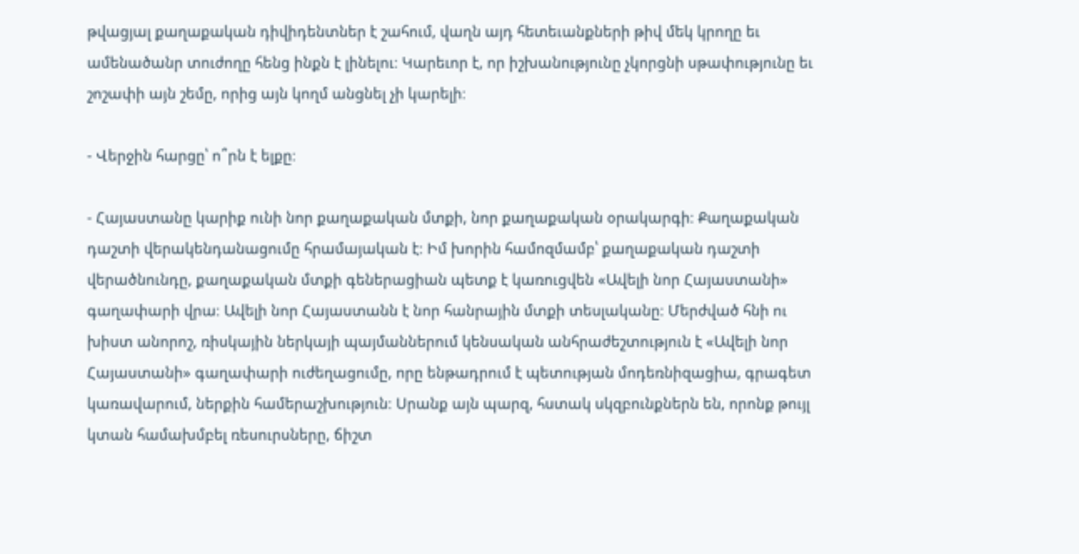թվացյալ քաղաքական դիվիդենտներ է շահում, վաղն այդ հետեւանքների թիվ մեկ կրողը եւ ամենածանր տուժողը հենց ինքն է լինելու։ Կարեւոր է, որ իշխանությունը չկորցնի սթափությունը եւ շոշափի այն շեմը, որից այն կողմ անցնել չի կարելի։

- Վերջին հարցը՝ ո՞րն է ելքը։

- Հայաստանը կարիք ունի նոր քաղաքական մտքի, նոր քաղաքական օրակարգի։ Քաղաքական դաշտի վերակենդանացումը հրամայական է։ Իմ խորին համոզմամբ՝ քաղաքական դաշտի վերածնունդը, քաղաքական մտքի գեներացիան պետք է կառուցվեն «Ավելի նոր Հայաստանի» գաղափարի վրա։ Ավելի նոր Հայաստանն է նոր հանրային մտքի տեսլականը։ Մերժված հնի ու խիստ անորոշ, ռիսկային ներկայի պայմաններում կենսական անհրաժեշտություն է «Ավելի նոր Հայաստանի» գաղափարի ուժեղացումը, որը ենթադրում է պետության մոդեռնիզացիա, գրագետ կառավարում, ներքին համերաշխություն։ Սրանք այն պարզ, հստակ սկզբունքներն են, որոնք թույլ կտան համախմբել ռեսուրսները, ճիշտ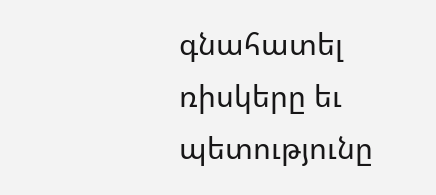գնահատել ռիսկերը եւ պետությունը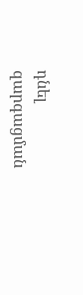դնել զարգացման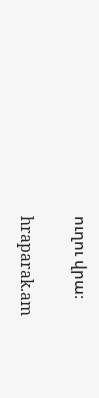ուղու վրա։

hraparak.am